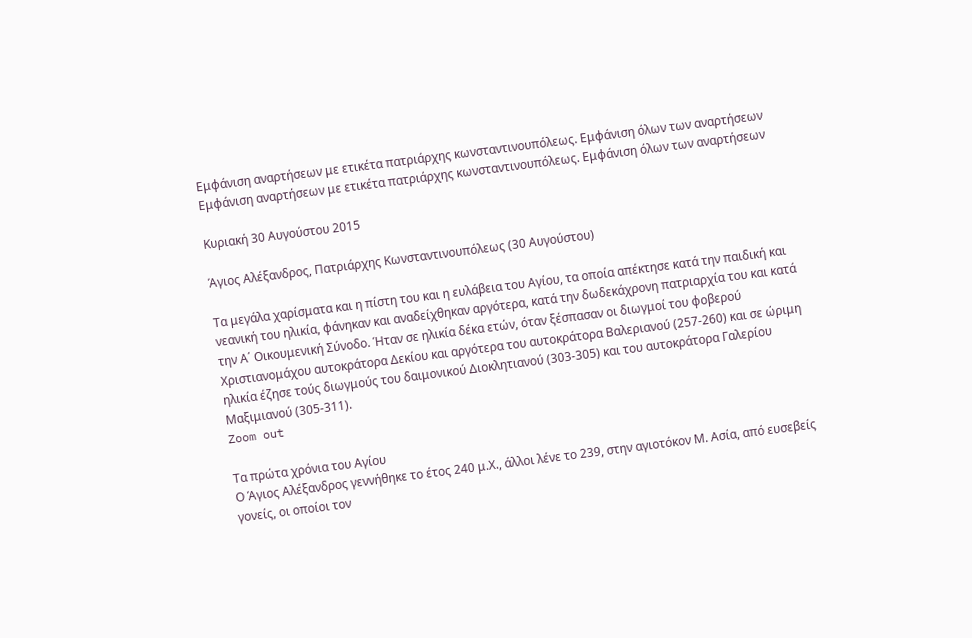Εμφάνιση αναρτήσεων με ετικέτα πατριάρχης κωνσταντινουπόλεως. Εμφάνιση όλων των αναρτήσεων
Εμφάνιση αναρτήσεων με ετικέτα πατριάρχης κωνσταντινουπόλεως. Εμφάνιση όλων των αναρτήσεων

Κυριακή 30 Αυγούστου 2015

Άγιος Αλέξανδρος, Πατριάρχης Κωνσταντινουπόλεως (30 Αυγούστου)

Τα μεγάλα χαρίσματα και η πίστη του και η ευλάβεια του Αγίου, τα οποία απέκτησε κατά την παιδική και νεανική του ηλικία, φάνηκαν και αναδείχθηκαν αργότερα, κατά την δωδεκάχρονη πατριαρχία του και κατά την Α΄ Οικουμενική Σύνοδο. Ήταν σε ηλικία δέκα ετών, όταν ξέσπασαν οι διωγμοί του φοβερού Χριστιανομάχου αυτοκράτορα Δεκίου και αργότερα του αυτοκράτορα Βαλεριανού (257-260) και σε ώριμη ηλικία έζησε τούς διωγμούς του δαιμονικού Διοκλητιανού (303-305) και του αυτοκράτορα Γαλερίου Μαξιμιανού (305-311).
Zoom out

Τα πρώτα χρόνια του Αγίου
Ο Άγιος Αλέξανδρος γεννήθηκε το έτος 240 μ.Χ., άλλοι λένε το 239, στην αγιοτόκον Μ. Ασία, από ευσεβείς γονείς, οι οποίοι τον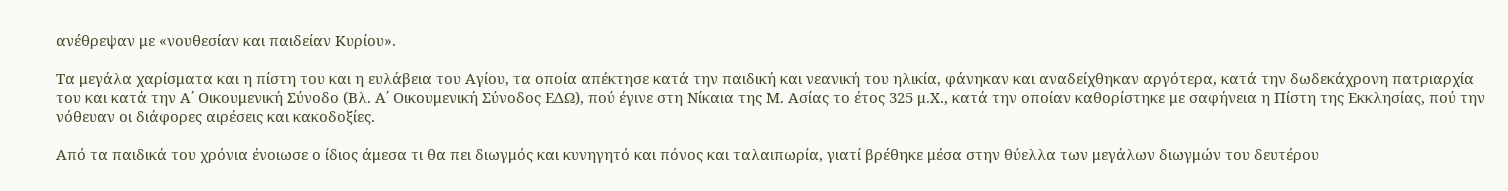ανέθρεψαν με «νουθεσίαν και παιδείαν Κυρίου».

Τα μεγάλα χαρίσματα και η πίστη του και η ευλάβεια του Αγίου, τα οποία απέκτησε κατά την παιδική και νεανική του ηλικία, φάνηκαν και αναδείχθηκαν αργότερα, κατά την δωδεκάχρονη πατριαρχία του και κατά την Α΄ Οικουμενική Σύνοδο (Βλ. Α΄ Οικουμενική Σύνοδος ΕΔΩ), πού έγινε στη Νίκαια της Μ. Ασίας το έτος 325 μ.Χ., κατά την οποίαν καθορίστηκε με σαφήνεια η Πίστη της Εκκλησίας, πού την νόθευαν οι διάφορες αιρέσεις και κακοδοξίες.

Από τα παιδικά του χρόνια ένοιωσε ο ίδιος άμεσα τι θα πει διωγμός και κυνηγητό και πόνος και ταλαιπωρία, γιατί βρέθηκε μέσα στην θύελλα των μεγάλων διωγμών του δευτέρου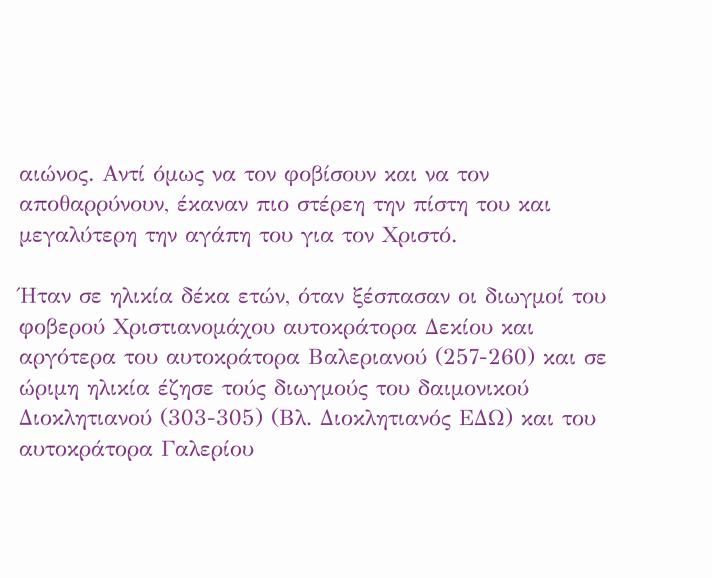αιώνος. Αντί όμως να τον φοβίσουν και να τον αποθαρρύνουν, έκαναν πιο στέρεη την πίστη του και μεγαλύτερη την αγάπη του για τον Χριστό.

Ήταν σε ηλικία δέκα ετών, όταν ξέσπασαν οι διωγμοί του φοβερού Χριστιανομάχου αυτοκράτορα Δεκίου και αργότερα του αυτοκράτορα Βαλεριανού (257-260) και σε ώριμη ηλικία έζησε τούς διωγμούς του δαιμονικού Διοκλητιανού (303-305) (Βλ. Διοκλητιανός ΕΔΩ) και του αυτοκράτορα Γαλερίου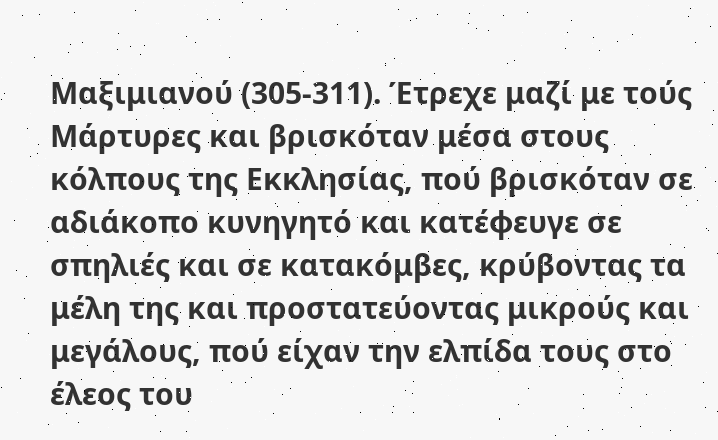Μαξιμιανού (305-311). Έτρεχε μαζί με τούς Μάρτυρες και βρισκόταν μέσα στους κόλπους της Εκκλησίας, πού βρισκόταν σε αδιάκοπο κυνηγητό και κατέφευγε σε σπηλιές και σε κατακόμβες, κρύβοντας τα μέλη της και προστατεύοντας μικρούς και μεγάλους, πού είχαν την ελπίδα τους στο έλεος του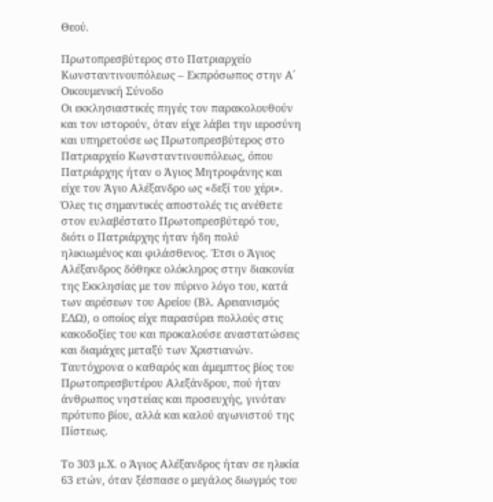Θεού.

Πρωτοπρεσβύτερος στο Πατριαρχείο Κωνσταντινουπόλεως – Εκπρόσωπος στην Α΄ Οικουμενική Σύνοδο
Οι εκκλησιαστικές πηγές τον παρακολουθούν και τον ιστορούν, όταν είχε λάβει την ιεροσύνη και υπηρετούσε ως Πρωτοπρεσβύτερος στο Πατριαρχείο Κωνσταντινουπόλεως, όπου
Πατριάρχης ήταν ο Άγιος Μητροφάνης και είχε τον Άγιο Αλέξανδρο ως «δεξί του χέρι». Όλες τις σημαντικές αποστολές τις ανέθετε στον ευλαβέστατο Πρωτοπρεσβύτερό του, διότι ο Πατριάρχης ήταν ήδη πολύ ηλικιωμένος και φιλάσθενος. Έτσι ο Άγιος Αλέξανδρος δόθηκε ολόκληρος στην διακονία της Εκκλησίας με τον πύρινο λόγο του, κατά των αιρέσεων του Αρείου (Βλ. Αρειανισμός ΕΔΩ), ο οποίος είχε παρασύρει πολλούς στις κακοδοξίες του και προκαλούσε αναστατώσεις και διαμάχες μεταξύ των Χριστιανών. Ταυτόχρονα ο καθαρός και άμεμπτος βίος του Πρωτοπρεσβυτέρου Αλεξάνδρου, πού ήταν άνθρωπος νηστείας και προσευχής, γινόταν πρότυπο βίου, αλλά και καλού αγωνιστού της Πίστεως.

Το 303 μ.Χ. ο Άγιος Αλέξανδρος ήταν σε ηλικία 63 ετών, όταν ξέσπασε ο μεγάλος διωγμός του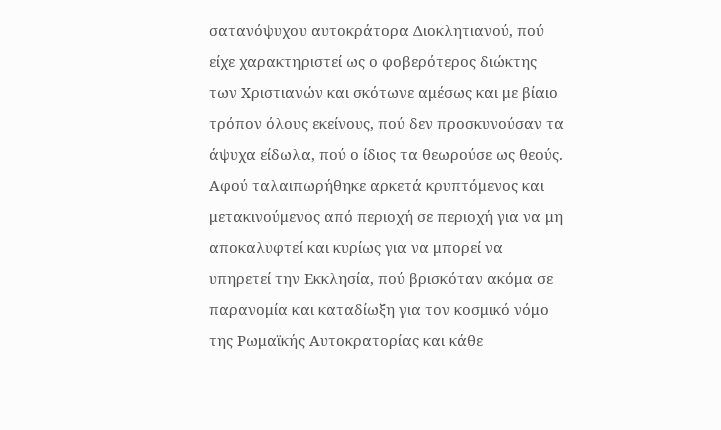σατανόψυχου αυτοκράτορα Διοκλητιανού, πού είχε χαρακτηριστεί ως ο φοβερότερος διώκτης των Χριστιανών και σκότωνε αμέσως και με βίαιο τρόπον όλους εκείνους, πού δεν προσκυνούσαν τα άψυχα είδωλα, πού ο ίδιος τα θεωρούσε ως θεούς. Αφού ταλαιπωρήθηκε αρκετά κρυπτόμενος και μετακινούμενος από περιοχή σε περιοχή για να μη αποκαλυφτεί και κυρίως για να μπορεί να υπηρετεί την Εκκλησία, πού βρισκόταν ακόμα σε παρανομία και καταδίωξη για τον κοσμικό νόμο της Ρωμαϊκής Αυτοκρατορίας και κάθε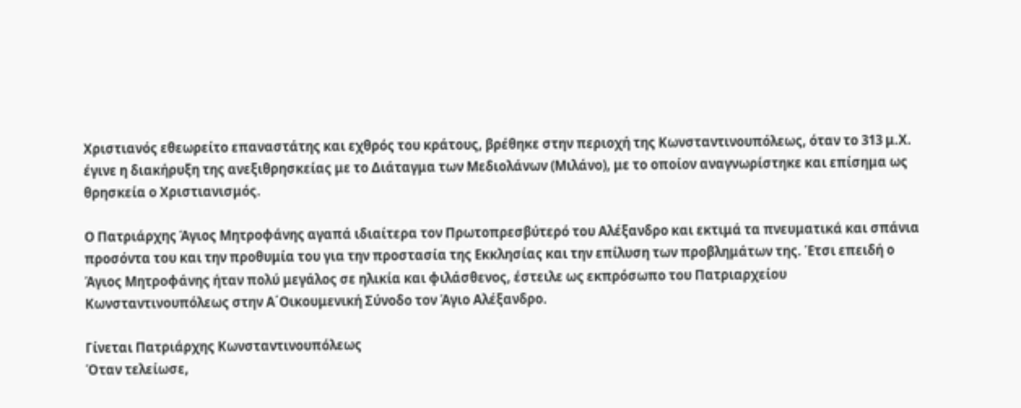Χριστιανός εθεωρείτο επαναστάτης και εχθρός του κράτους, βρέθηκε στην περιοχή της Κωνσταντινουπόλεως, όταν το 313 μ.Χ. έγινε η διακήρυξη της ανεξιθρησκείας με το Διάταγμα των Μεδιολάνων (Μιλάνο), με το οποίον αναγνωρίστηκε και επίσημα ως θρησκεία ο Χριστιανισμός.

Ο Πατριάρχης Άγιος Μητροφάνης αγαπά ιδιαίτερα τον Πρωτοπρεσβύτερό του Αλέξανδρο και εκτιμά τα πνευματικά και σπάνια προσόντα του και την προθυμία του για την προστασία της Εκκλησίας και την επίλυση των προβλημάτων της. Έτσι επειδή ο Άγιος Μητροφάνης ήταν πολύ μεγάλος σε ηλικία και φιλάσθενος, έστειλε ως εκπρόσωπο του Πατριαρχείου Κωνσταντινουπόλεως στην Α΄Οικουμενική Σύνοδο τον Άγιο Αλέξανδρο.

Γίνεται Πατριάρχης Κωνσταντινουπόλεως
Όταν τελείωσε,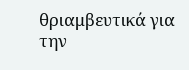θριαμβευτικά για την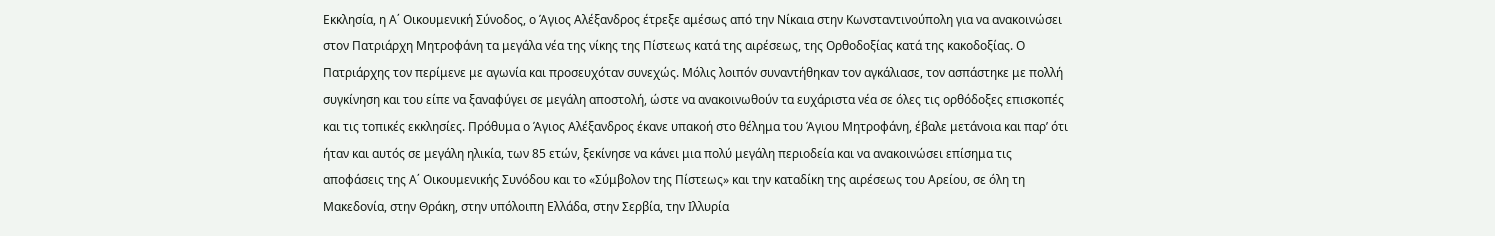Εκκλησία, η Α΄ Οικουμενική Σύνοδος, ο Άγιος Αλέξανδρος έτρεξε αμέσως από την Νίκαια στην Κωνσταντινούπολη για να ανακοινώσει στον Πατριάρχη Μητροφάνη τα μεγάλα νέα της νίκης της Πίστεως κατά της αιρέσεως, της Ορθοδοξίας κατά της κακοδοξίας. Ο Πατριάρχης τον περίμενε με αγωνία και προσευχόταν συνεχώς. Μόλις λοιπόν συναντήθηκαν τον αγκάλιασε, τον ασπάστηκε με πολλή συγκίνηση και του είπε να ξαναφύγει σε μεγάλη αποστολή, ώστε να ανακοινωθούν τα ευχάριστα νέα σε όλες τις ορθόδοξες επισκοπές και τις τοπικές εκκλησίες. Πρόθυμα ο Άγιος Αλέξανδρος έκανε υπακοή στο θέλημα του Άγιου Μητροφάνη, έβαλε μετάνοια και παρ’ ότι ήταν και αυτός σε μεγάλη ηλικία, των 85 ετών, ξεκίνησε να κάνει μια πολύ μεγάλη περιοδεία και να ανακοινώσει επίσημα τις αποφάσεις της Α΄ Οικουμενικής Συνόδου και το «Σύμβολον της Πίστεως» και την καταδίκη της αιρέσεως του Αρείου, σε όλη τη Μακεδονία, στην Θράκη, στην υπόλοιπη Ελλάδα, στην Σερβία, την Ιλλυρία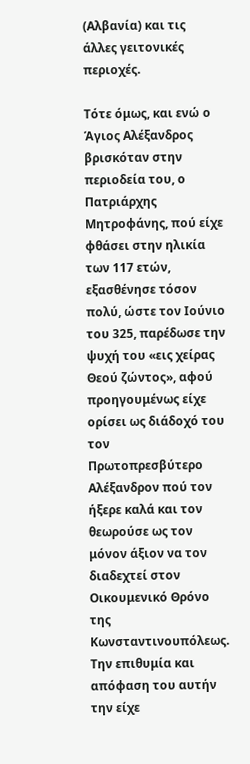(Αλβανία) και τις άλλες γειτονικές περιοχές.

Τότε όμως, και ενώ ο Άγιος Αλέξανδρος βρισκόταν στην περιοδεία του, ο Πατριάρχης Μητροφάνης, πού είχε φθάσει στην ηλικία των 117 ετών, εξασθένησε τόσον πολύ, ώστε τον Ιούνιο του 325, παρέδωσε την ψυχή του «εις χείρας Θεού ζώντος», αφού προηγουμένως είχε ορίσει ως διάδοχό του τον Πρωτοπρεσβύτερο Αλέξανδρον πού τον ήξερε καλά και τον θεωρούσε ως τον μόνον άξιον να τον διαδεχτεί στον Οικουμενικό Θρόνο της Κωνσταντινουπόλεως. Την επιθυμία και απόφαση του αυτήν την είχε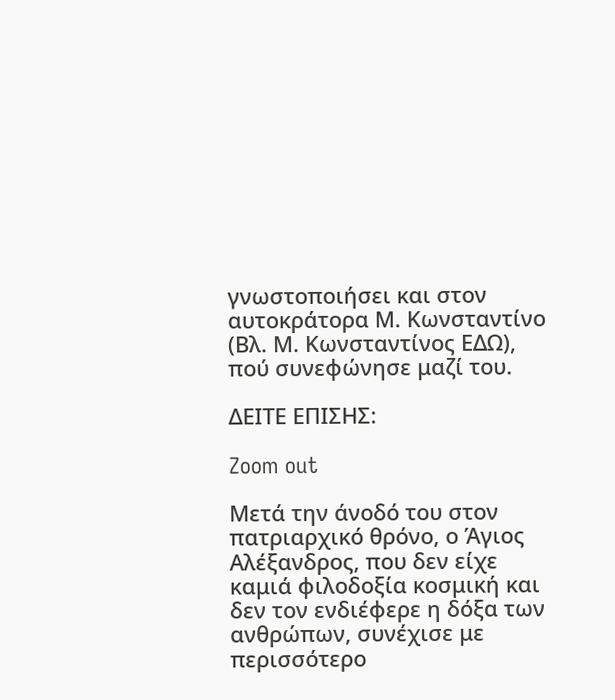γνωστοποιήσει και στον αυτοκράτορα Μ. Κωνσταντίνο (Βλ. Μ. Κωνσταντίνος ΕΔΩ), πού συνεφώνησε μαζί του.

ΔΕΙΤΕ ΕΠΙΣΗΣ:

Zoom out

Μετά την άνοδό του στον πατριαρχικό θρόνο, ο Άγιος Αλέξανδρος, που δεν είχε καμιά φιλοδοξία κοσμική και δεν τον ενδιέφερε η δόξα των ανθρώπων, συνέχισε με περισσότερο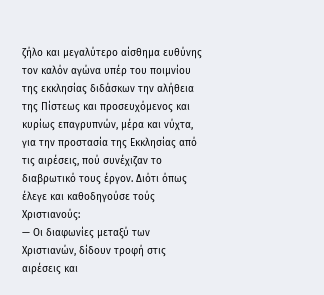ζήλο και μεγαλύτερο αίσθημα ευθύνης τον καλόν αγώνα υπέρ του ποιμνίου της εκκλησίας διδάσκων την αλήθεια της Πίστεως και προσευχόμενος και κυρίως επαγρυπνών, μέρα και νύχτα, για την προστασία της Εκκλησίας από τις αιρέσεις, πού συνέχιζαν το διαβρωτικό τους έργον. Διότι όπως έλεγε και καθοδηγούσε τούς Χριστιανούς:
— Οι διαφωνίες μεταξύ των Χριστιανών, δίδουν τροφή στις αιρέσεις και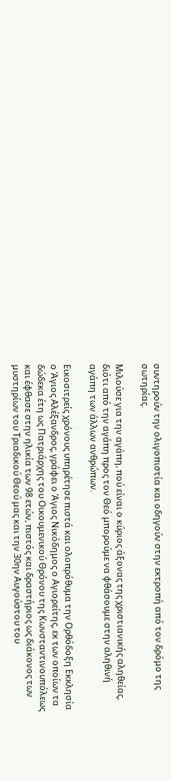συντηρούν την ολιγοπιστία και οδηγούν στην εκτροπή από τον δρόμο της σωτηρίας.

Μιλούσε για την αγάπη, πού είναι ο κύριος άξονας της χριστιανικής αληθείας, διότι από την αγάπη προς τον Θεό μπορούμε να φθάσουμε στην αληθινή αγάπη των άλλων ανθρώπων.

Εικοσιτρείς χρόνους υπηρέτησε πιστά και ολοπρόθυμα την Ορθόδοξη Εκκλησία ο Άγιος Αλέξανδρος, γράφει ο Άγιος Νικόδημος ο Αγιορείτης, εκ των οποίων τα δώδεκα έτη ως Πατριάρχης του Οικουμενικού Θρόνου της Κωνσταντινουπόλεως και έφθασε στην ηλικία των 98 ετών, πιστός και δραστήριος ως διάκονος των μυστηρίων του Τριαδικού Θεού μας και την 30ην Αυγούστου του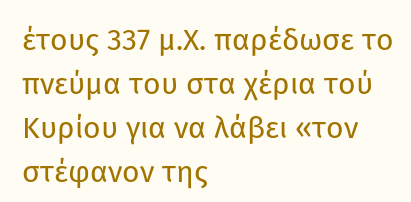έτους 337 μ.Χ. παρέδωσε το πνεύμα του στα χέρια τού Κυρίου για να λάβει «τον στέφανον της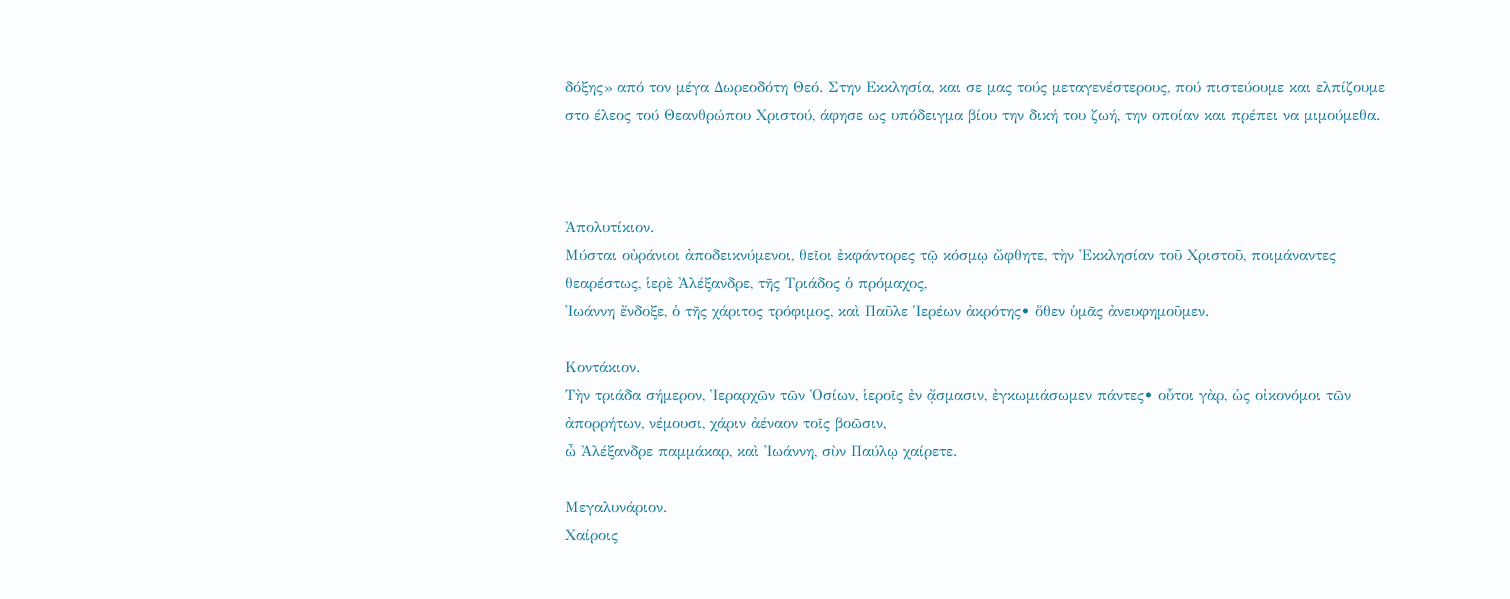δόξης» από τον μέγα Δωρεοδότη Θεό. Στην Εκκλησία, και σε μας τούς μεταγενέστερους, πού πιστεύουμε και ελπίζουμε στο έλεος τού Θεανθρώπου Χριστού, άφησε ως υπόδειγμα βίου την δική του ζωή, την οποίαν και πρέπει να μιμούμεθα.



Ἀπολυτίκιον.
Μύσται οὐράνιοι ἀποδεικνύμενοι, θεῖοι ἐκφάντορες τῷ κόσμῳ ὤφθητε, τὴν Ἐκκλησίαν τοῦ Χριστοῦ, ποιμάναντες θεαρέστως, ἱερὲ Ἀλέξανδρε, τῆς Τριάδος ὁ πρόμαχος,
Ἰωάννη ἔνδοξε, ὁ τῆς χάριτος τρόφιμος, καὶ Παῦλε Ἱερέων ἀκρότης• ὅθεν ὑμᾶς ἀνευφημοῦμεν.

Κοντάκιον.
Τὴν τριάδα σήμερον, Ἱεραρχῶν τῶν Ὁσίων, ἱεροῖς ἐν ᾄσμασιν, ἐγκωμιάσωμεν πάντες• οὗτοι γὰρ, ὡς οἰκονόμοι τῶν ἀπορρήτων, νέμουσι, χάριν ἀέναον τοῖς βοῶσιν,
ὦ Ἀλέξανδρε παμμάκαρ, καὶ Ἰωάννη, σὺν Παύλῳ χαίρετε.

Μεγαλυνάριον.
Χαίροις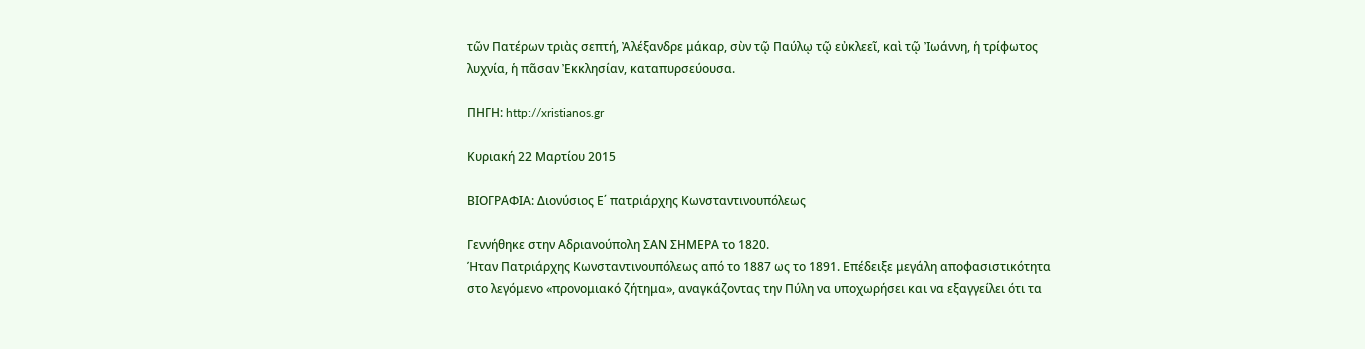τῶν Πατέρων τριὰς σεπτή, Ἀλέξανδρε μάκαρ, σὺν τῷ Παύλῳ τῷ εὐκλεεῖ, καὶ τῷ Ἰωάννη, ἡ τρίφωτος λυχνία, ἡ πᾶσαν Ἐκκλησίαν, καταπυρσεύουσα.

ΠΗΓΗ: http://xristianos.gr

Κυριακή 22 Μαρτίου 2015

ΒΙΟΓΡΑΦΙΑ: Διονύσιος Ε΄ πατριάρχης Κωνσταντινουπόλεως

Γεννήθηκε στην Αδριανούπολη ΣΑΝ ΣΗΜΕΡΑ το 1820.
Ήταν Πατριάρχης Κωνσταντινουπόλεως από το 1887 ως το 1891. Επέδειξε μεγάλη αποφασιστικότητα στο λεγόμενο «προνομιακό ζήτημα», αναγκάζοντας την Πύλη να υποχωρήσει και να εξαγγείλει ότι τα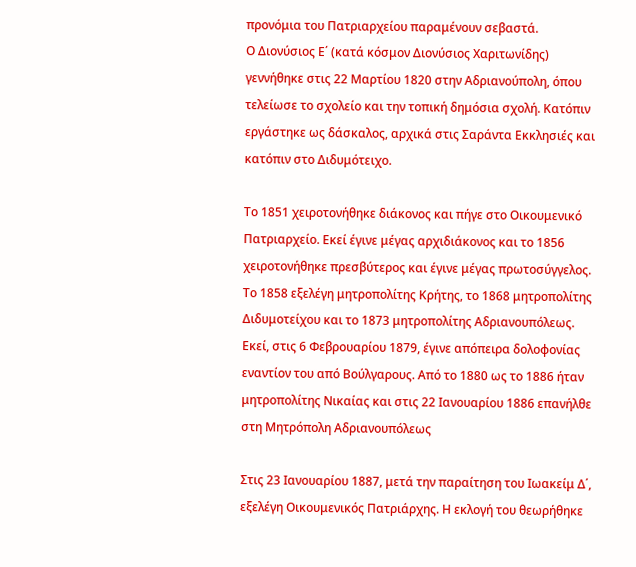προνόμια του Πατριαρχείου παραμένουν σεβαστά.
Ο Διονύσιος Ε΄ (κατά κόσμον Διονύσιος Χαριτωνίδης) γεννήθηκε στις 22 Μαρτίου 1820 στην Αδριανούπολη, όπου τελείωσε το σχολείο και την τοπική δημόσια σχολή. Κατόπιν εργάστηκε ως δάσκαλος, αρχικά στις Σαράντα Εκκλησιές και κατόπιν στο Διδυμότειχο.

Το 1851 χειροτονήθηκε διάκονος και πήγε στο Οικουμενικό Πατριαρχείο. Εκεί έγινε μέγας αρχιδιάκονος και το 1856 χειροτονήθηκε πρεσβύτερος και έγινε μέγας πρωτοσύγγελος. Το 1858 εξελέγη μητροπολίτης Κρήτης, το 1868 μητροπολίτης Διδυμοτείχου και το 1873 μητροπολίτης Αδριανουπόλεως. Εκεί, στις 6 Φεβρουαρίου 1879, έγινε απόπειρα δολοφονίας εναντίον του από Βούλγαρους. Από το 1880 ως το 1886 ήταν μητροπολίτης Νικαίας και στις 22 Ιανουαρίου 1886 επανήλθε στη Μητρόπολη Αδριανουπόλεως

Στις 23 Ιανουαρίου 1887, μετά την παραίτηση του Ιωακείμ Δ΄, εξελέγη Οικουμενικός Πατριάρχης. Η εκλογή του θεωρήθηκε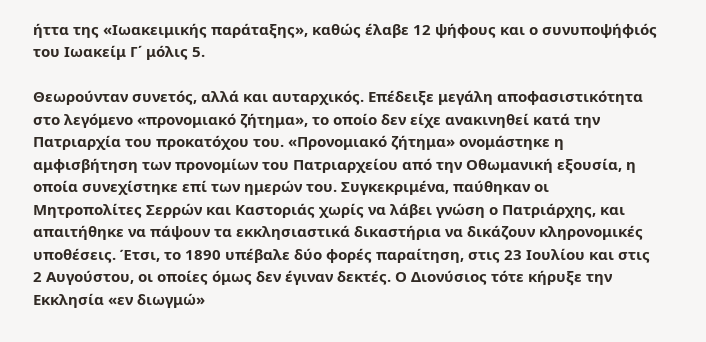ήττα της «Ιωακειμικής παράταξης», καθώς έλαβε 12 ψήφους και ο συνυποψήφιός του Ιωακείμ Γ΄ μόλις 5.

Θεωρούνταν συνετός, αλλά και αυταρχικός. Επέδειξε μεγάλη αποφασιστικότητα στο λεγόμενο «προνομιακό ζήτημα», το οποίο δεν είχε ανακινηθεί κατά την Πατριαρχία του προκατόχου του. «Προνομιακό ζήτημα» ονομάστηκε η αμφισβήτηση των προνομίων του Πατριαρχείου από την Οθωμανική εξουσία, η οποία συνεχίστηκε επί των ημερών του. Συγκεκριμένα, παύθηκαν οι Μητροπολίτες Σερρών και Καστοριάς χωρίς να λάβει γνώση ο Πατριάρχης, και απαιτήθηκε να πάψουν τα εκκλησιαστικά δικαστήρια να δικάζουν κληρονομικές υποθέσεις. Έτσι, το 1890 υπέβαλε δύο φορές παραίτηση, στις 23 Ιουλίου και στις 2 Αυγούστου, οι οποίες όμως δεν έγιναν δεκτές. Ο Διονύσιος τότε κήρυξε την Εκκλησία «εν διωγμώ»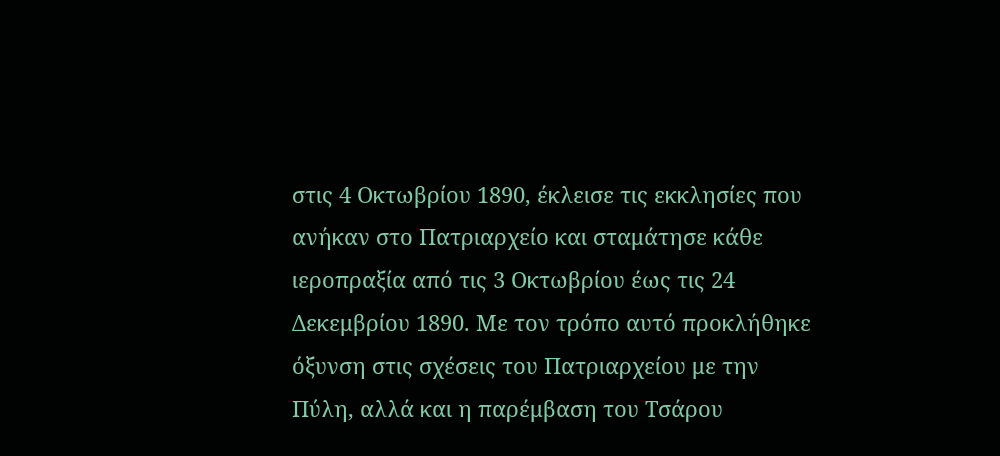στις 4 Οκτωβρίου 1890, έκλεισε τις εκκλησίες που ανήκαν στο Πατριαρχείο και σταμάτησε κάθε ιεροπραξία από τις 3 Οκτωβρίου έως τις 24 Δεκεμβρίου 1890. Με τον τρόπο αυτό προκλήθηκε όξυνση στις σχέσεις του Πατριαρχείου με την Πύλη, αλλά και η παρέμβαση του Τσάρου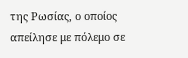της Ρωσίας, ο οποίος απείλησε με πόλεμο σε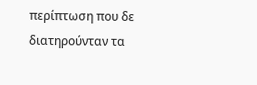περίπτωση που δε διατηρούνταν τα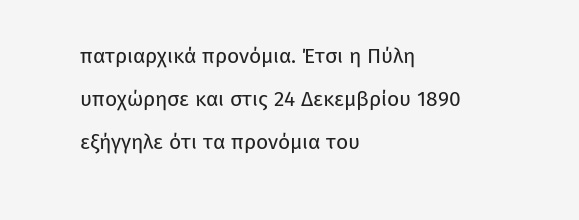πατριαρχικά προνόμια. Έτσι η Πύλη υποχώρησε και στις 24 Δεκεμβρίου 1890 εξήγγηλε ότι τα προνόμια του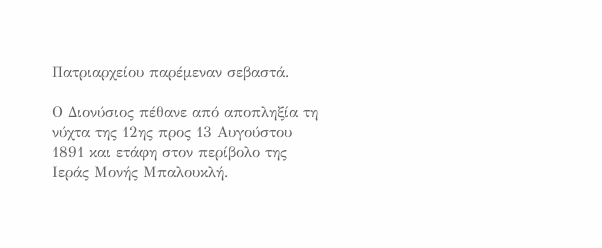Πατριαρχείου παρέμεναν σεβαστά.

Ο Διονύσιος πέθανε από αποπληξία τη νύχτα της 12ης προς 13 Αυγούστου 1891 και ετάφη στον περίβολο της Ιεράς Μονής Μπαλουκλή.